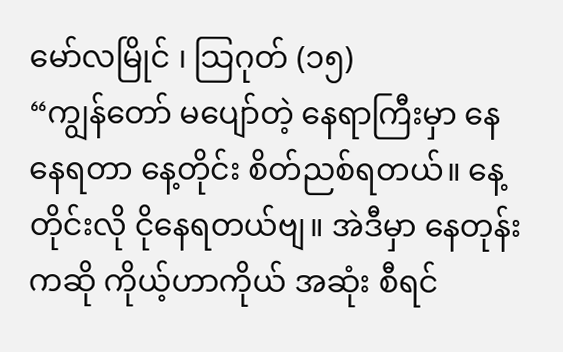မော်လမြိုင် ၊ သြဂုတ် (၁၅)
“ကျွန်တော် မပျော်တဲ့ နေရာကြီးမှာ နေနေရတာ နေ့တိုင်း စိတ်ညစ်ရတယ်။ နေ့တိုင်းလို ငိုနေရတယ်ဗျ။ အဲဒီမှာ နေတုန်းကဆို ကိုယ့်ဟာကိုယ် အဆုံး စီရင်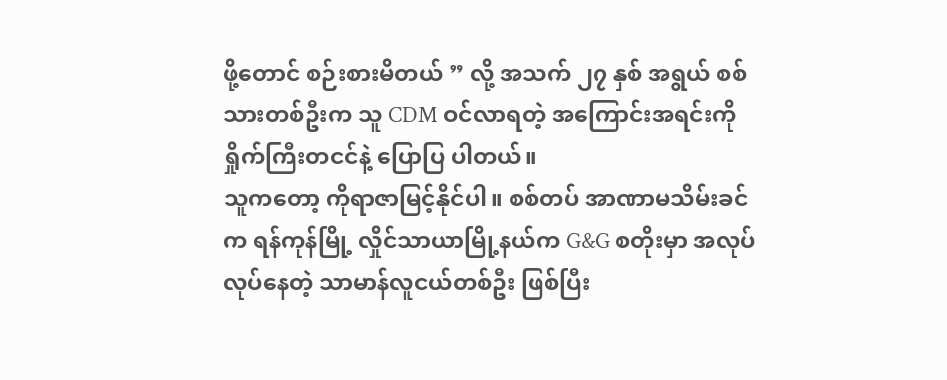ဖို့တောင် စဉ်းစားမိတယ် ” လို့ အသက် ၂၇ နှစ် အရွယ် စစ်သားတစ်ဦးက သူ CDM ဝင်လာရတဲ့ အကြောင်းအရင်းကို ရှိုက်ကြီးတငင်နဲ့ ပြောပြ ပါတယ်။
သူကတော့ ကိုရာဇာမြင့်နိုင်ပါ။ စစ်တပ် အာဏာမသိမ်းခင်က ရန်ကုန်မြို့ လှိုင်သာယာမြို့နယ်က G&G စတိုးမှာ အလုပ်လုပ်နေတဲ့ သာမာန်လူငယ်တစ်ဦး ဖြစ်ပြီး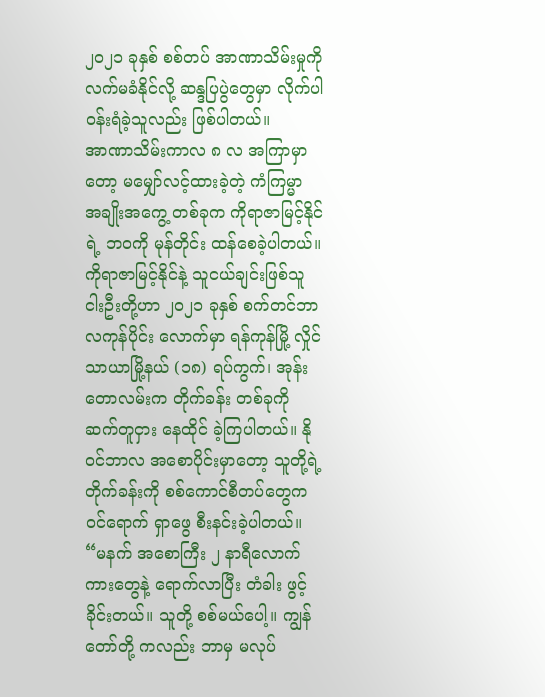၂၀၂၁ ခုနှစ် စစ်တပ် အာဏာသိမ်းမှုကို လက်မခံနိုင်လို့ ဆန္ဒပြပွဲတွေမှာ လိုက်ပါ ဝန်းရံခဲ့သူလည်း ဖြစ်ပါတယ်။
အာဏာသိမ်းကာလ ၈ လ အကြာမှာတော့ မမျှော်လင့်ထားခဲ့တဲ့ ကံကြမ္မာ အချိုးအကွေ့ တစ်ခုက ကိုရာဇာမြင့်နိုင်ရဲ့ ဘဝကို မုန်တိုင်း ထန်စေခဲ့ပါတယ်။
ကိုရာဇာမြင့်နိုင်နဲ့ သူငယ်ချင်းဖြစ်သူ ငါးဦးတို့ဟာ ၂၀၂၁ ခုနှစ် စက်တင်ဘာ လကုန်ပိုင်း လောက်မှာ ရန်ကုန်မြို့ လှိုင်သာယာမြို့နယ် (၁၈) ရပ်ကွက်၊ အုန်းတောလမ်းက တိုက်ခန်း တစ်ခုကို ဆက်တူငှား နေထိုင် ခဲ့ကြပါတယ်။ နိုဝင်ဘာလ အစောပိုင်းမှာတော့ သူတို့ရဲ့ တိုက်ခန်းကို စစ်ကောင်စီတပ်တွေက ဝင်ရောက် ရှာဖွေ စီးနင်းခဲ့ပါတယ်။
“မနက် အစောကြီး ၂ နာရီလောက် ကားတွေနဲ့ ရောက်လာပြီး တံခါး ဖွင့်ခိုင်းတယ်။ သူတို့ စစ်မယ်ပေါ့။ ကျွန်တော်တို့ ကလည်း ဘာမှ မလုပ်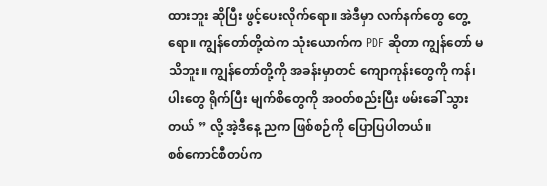ထားဘူး ဆိုပြီး ဖွင့်ပေးလိုက်ရော။ အဲဒီမှာ လက်နက်တွေ တွေ့ရော။ ကျွန်တော်တို့ထဲက သုံးယောက်က PDF ဆိုတာ ကျွန်တော် မသိဘူး။ ကျွန်တော်တို့ကို အခန်းမှာတင် ကျောကုန်းတွေကို ကန်၊ ပါးတွေ ရိုက်ပြီး မျက်စိတွေကို အဝတ်စည်းပြီး ဖမ်းခေါ် သွားတယ် ” လို့ အဲ့ဒီနေ့ ညက ဖြစ်စဉ်ကို ပြောပြပါတယ်။
စစ်ကောင်စီတပ်က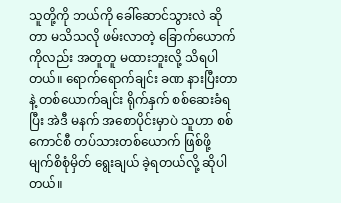သူတို့ကို ဘယ်ကို ခေါ်ဆောင်သွားလဲ ဆိုတာ မသိသလို ဖမ်းလာတဲ့ ခြောက်ယောက် ကိုလည်း အတူတူ မထားဘူးလို့ သိရပါတယ်။ ရောက်ရောက်ချင်း ခဏ နားပြီးတာနဲ့ တစ်ယောက်ချင်း ရိုက်နှက် စစ်ဆေးခံရပြီး အဲဒီ မနက် အစောပိုင်းမှာပဲ သူဟာ စစ်ကောင်စီ တပ်သားတစ်ယောက် ဖြစ်ဖို့ မျက်စိစုံမှိတ် ရွေးချယ် ခဲ့ရတယ်လို့ ဆိုပါတယ်။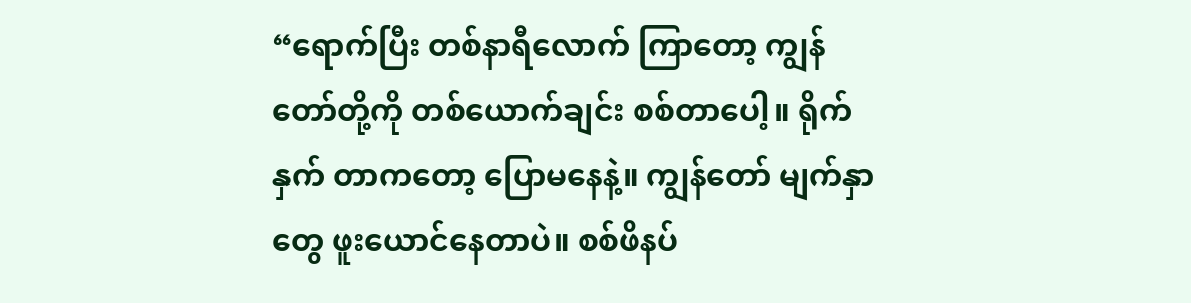“ရောက်ပြီး တစ်နာရီလောက် ကြာတော့ ကျွန်တော်တို့ကို တစ်ယောက်ချင်း စစ်တာပေါ့။ ရိုက်နှက် တာကတော့ ပြောမနေနဲ့။ ကျွန်တော် မျက်နှာတွေ ဖူးယောင်နေတာပဲ။ စစ်ဖိနပ်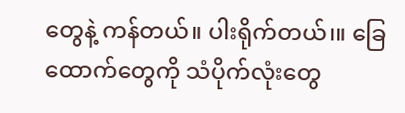တွေနဲ့ ကန်တယ်။ ပါးရိုက်တယ်၊။ ခြေထောက်တွေကို သံပိုက်လုံးတွေ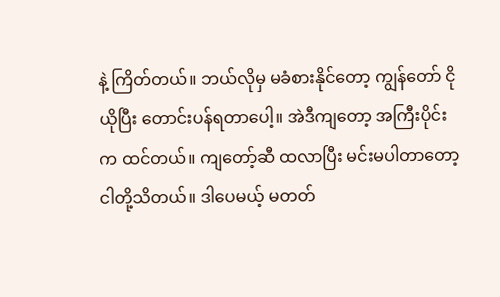နဲ့ ကြိတ်တယ်။ ဘယ်လိုမှ မခံစားနိုင်တော့ ကျွန်တော် ငိုယိုပြီး တောင်းပန်ရတာပေါ့။ အဲဒီကျတော့ အကြီးပိုင်းက ထင်တယ်။ ကျတော့်ဆီ ထလာပြီး မင်းမပါတာတော့ ငါတို့သိတယ်။ ဒါပေမယ့် မတတ်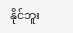နိုင်ဘူး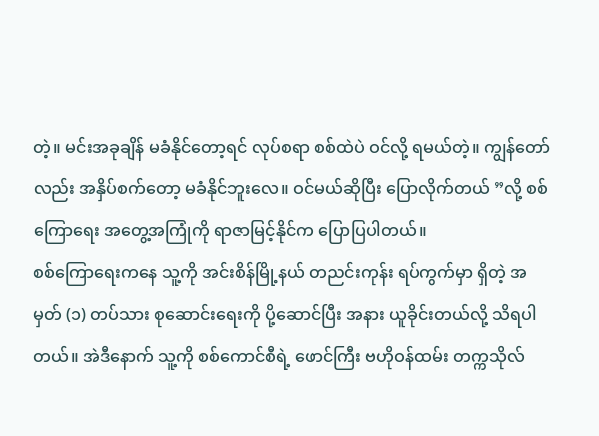တဲ့။ မင်းအခုချိန် မခံနိုင်တော့ရင် လုပ်စရာ စစ်ထဲပဲ ဝင်လို့ ရမယ်တဲ့။ ကျွန်တော်လည်း အနှိပ်စက်တော့ မခံနိုင်ဘူးလေ။ ဝင်မယ်ဆိုပြီး ပြောလိုက်တယ် ”လို့ စစ်ကြောရေး အတွေ့အကြုံကို ရာဇာမြင့်နိုင်က ပြောပြပါတယ်။
စစ်ကြောရေးကနေ သူ့ကို အင်းစိန်မြို့နယ် တညင်းကုန်း ရပ်ကွက်မှာ ရှိတဲ့ အမှတ် (၁) တပ်သား စုဆောင်းရေးကို ပို့ဆောင်ပြီး အနား ယူခိုင်းတယ်လို့ သိရပါတယ်။ အဲဒီနောက် သူ့ကို စစ်ကောင်စီရဲ့ ဖောင်ကြီး ဗဟိုဝန်ထမ်း တက္ကသိုလ်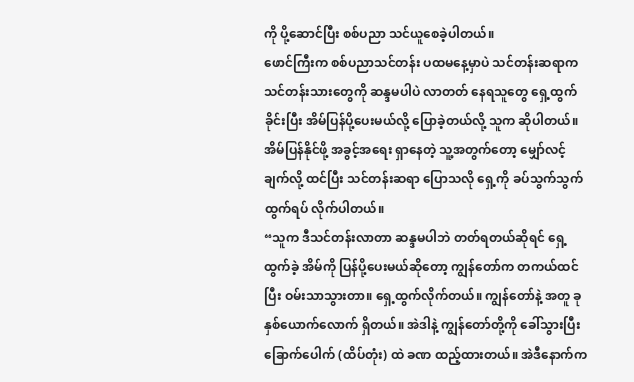ကို ပို့ဆောင်ပြီး စစ်ပညာ သင်ယူစေခဲ့ပါတယ်။
ဖောင်ကြီးက စစ်ပညာသင်တန်း ပထမနေ့မှာပဲ သင်တန်းဆရာက သင်တန်းသားတွေကို ဆန္ဒမပါပဲ လာတတ် နေရသူတွေ ရှေ့ထွက်ခိုင်းပြီး အိမ်ပြန်ပို့ပေးမယ်လို့ ပြောခဲ့တယ်လို့ သူက ဆိုပါတယ်။ အိမ်ပြန်နိုင်ဖို့ အခွင့်အရေး ရှာနေတဲ့ သူ့အတွက်တော့ မျှော်လင့်ချက်လို့ ထင်ပြီး သင်တန်းဆရာ ပြောသလို ရှေ့ကို ခပ်သွက်သွက် ထွက်ရပ် လိုက်ပါတယ်။
“သူက ဒီသင်တန်းလာတာ ဆန္ဒမပါဘဲ တတ်ရတယ်ဆိုရင် ရှေ့ထွက်ခဲ့ အိမ်ကို ပြန်ပို့ပေးမယ်ဆိုတော့ ကျွန်တော်က တကယ်ထင်ပြီး ဝမ်းသာသွားတာ။ ရှေ့ထွက်လိုက်တယ်။ ကျွန်တော်နဲ့ အတူ ခုနှစ်ယောက်လောက် ရှိတယ်။ အဲဒါနဲ့ ကျွန်တော်တို့ကို ခေါ်သွားပြီး ခြောက်ပေါက် (ထိပ်တုံး) ထဲ ခဏ ထည့်ထားတယ်။ အဲဒီနောက်က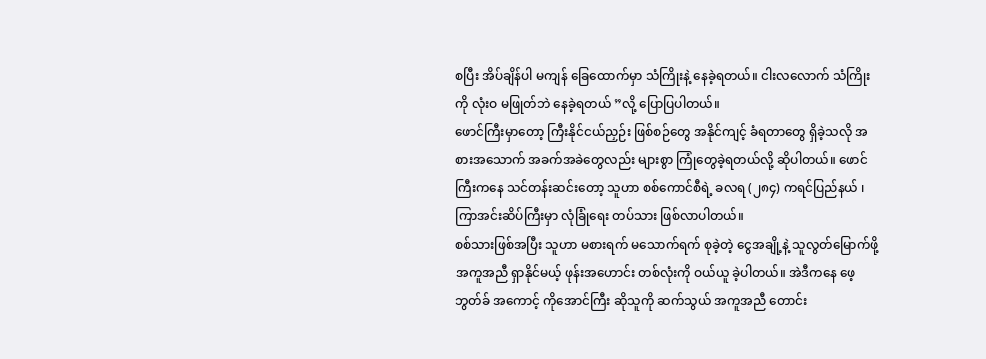စပြီး အိပ်ချိန်ပါ မကျန် ခြေထောက်မှာ သံကြိုးနဲ့ နေခဲ့ရတယ်။ ငါးလလောက် သံကြိုးကို လုံးဝ မဖြုတ်ဘဲ နေခဲ့ရတယ် ”လို့ ပြောပြပါတယ်။
ဖောင်ကြီးမှာတော့ ကြီးနိုင်ငယ်ညှဉ်း ဖြစ်စဉ်တွေ အနိုင်ကျင့် ခံရတာတွေ ရှိခဲ့သလို အစားအသောက် အခက်အခဲတွေလည်း များစွာ ကြုံတွေခဲ့ရတယ်လို့ ဆိုပါတယ်။ ဖောင်ကြီးကနေ သင်တန်းဆင်းတော့ သူဟာ စစ်ကောင်စီရဲ့ ခလရ (၂၈၄) ကရင်ပြည်နယ် ၊ ကြာအင်းဆိပ်ကြီးမှာ လုံခြုံရေး တပ်သား ဖြစ်လာပါတယ်။
စစ်သားဖြစ်အပြီး သူဟာ မစားရက် မသောက်ရက် စုခဲ့တဲ့ ငွေအချို့နဲ့ သူလွတ်မြောက်ဖို့ အကူအညီ ရှာနိုင်မယ့် ဖုန်းအဟောင်း တစ်လုံးကို ဝယ်ယူ ခဲ့ပါတယ်။ အဲဒီကနေ ဖေ့ဘွတ်ခ် အကောင့် ကိုအောင်ကြီး ဆိုသူကို ဆက်သွယ် အကူအညီ တောင်း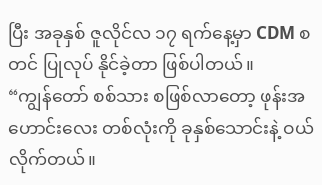ပြီး အခုနှစ် ဇူလိုင်လ ၁၇ ရက်နေ့မှာ CDM စတင် ပြုလုပ် နိုင်ခဲ့တာ ဖြစ်ပါတယ်။
“ကျွန်တော် စစ်သား စဖြစ်လာတော့ ဖုန်းအဟောင်းလေး တစ်လုံးကို ခုနှစ်သောင်းနဲ့ ဝယ်လိုက်တယ်။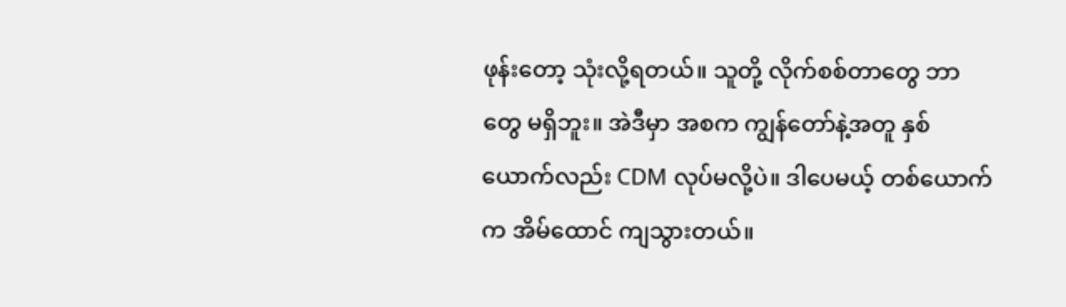ဖုန်းတော့ သုံးလို့ရတယ်။ သူတို့ လိုက်စစ်တာတွေ ဘာတွေ မရှိဘူး။ အဲဒီမှာ အစက ကျွန်တော်နဲ့အတူ နှစ်ယောက်လည်း CDM လုပ်မလို့ပဲ။ ဒါပေမယ့် တစ်ယောက်က အိမ်ထောင် ကျသွားတယ်။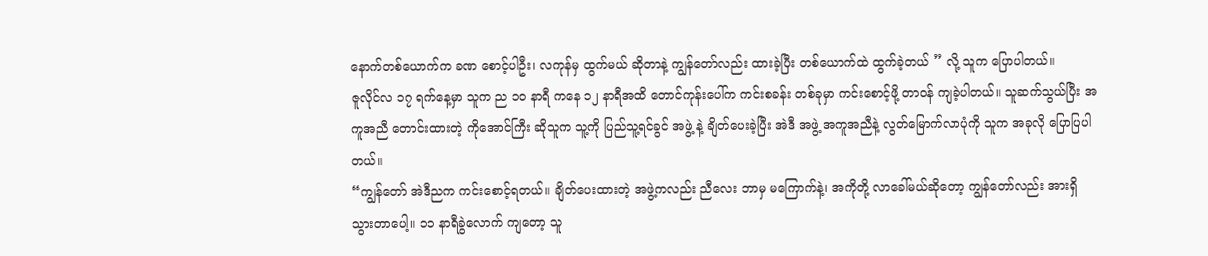နောက်တစ်ယောက်က ခဏ စောင့်ပါဦး၊ လကုန်မှ ထွက်မယ် ဆိုတာနဲ့ ကျွန်တော်လည်း ထားခဲ့ပြီး တစ်ယောက်ထဲ ထွက်ခဲ့တယ် ” လို့ သူက ပြောပါတယ်။
ဇူလိုင်လ ၁၇ ရက်နေ့မှာ သူက ည ၁၀ နာရီ ကနေ ၁၂ နာရီအထိ တောင်ကုန်းပေါ်က ကင်းစခန်း တစ်ခုမှာ ကင်းစောင့်ဖို့ တာဝန် ကျခဲ့ပါတယ်။ သူဆက်သွယ်ပြီး အကူအညီ တောင်းထားတဲ့ ကိုအောင်ကြီး ဆိုသူက သူ့ကို ပြည်သူ့ရင်ခွင် အဖွဲ့ နဲ့ ချိတ်ပေးခဲ့ပြီး အဲဒီ အဖွဲ့ အကူအညီနဲ့ လွတ်မြောက်လာပုံကို သူက အခုလို ပြောပြပါတယ်။
“ကျွန်တော် အဲဒီညက ကင်းစောင့်ရတယ်။ ချိတ်ပေးထားတဲ့ အဖွဲ့ကလည်း ညီလေး ဘာမှ မကြောက်နဲ့၊ အကိုတို့ လာခေါ်မယ်ဆိုတော့ ကျွန်တော်လည်း အားရှိ သွားတာပေါ့။ ၁၁ နာရီခွဲလောက် ကျတော့ သူ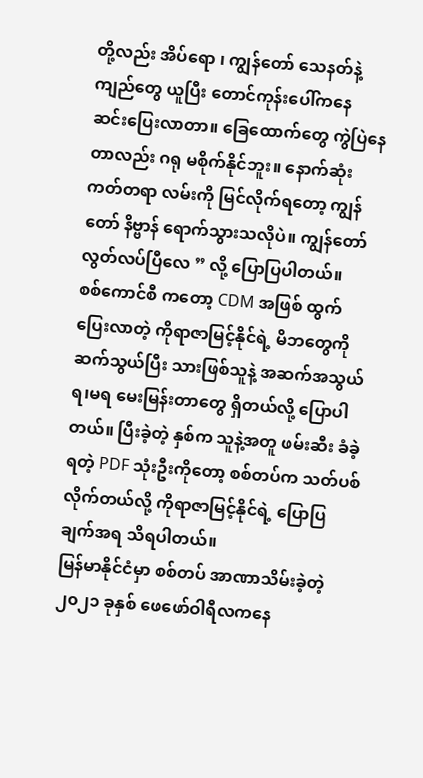တို့လည်း အိပ်ရော ၊ ကျွန်တော် သေနတ်နဲ့ ကျည်တွေ ယူပြီး တောင်ကုန်းပေါ်ကနေ ဆင်းပြေးလာတာ။ ခြေထောက်တွေ ကွဲပြဲနေတာလည်း ဂရု မစိုက်နိုင်ဘူး။ နောက်ဆုံး ကတ်တရာ လမ်းကို မြင်လိုက်ရတော့ ကျွန်တော် နိဗ္ဗာန် ရောက်သွားသလိုပဲ။ ကျွန်တော် လွတ်လပ်ပြီလေ ” လို့ ပြောပြပါတယ်။
စစ်ကောင်စီ ကတော့ CDM အဖြစ် ထွက်ပြေးလာတဲ့ ကိုရာဇာမြင့်နိုင်ရဲ့ မိဘတွေကို ဆက်သွယ်ပြီး သားဖြစ်သူနဲ့ အဆက်အသွယ် ရ၊မရ မေးမြန်းတာတွေ ရှိတယ်လို့ ပြောပါတယ်။ ပြီးခဲ့တဲ့ နှစ်က သူနဲ့အတူ ဖမ်းဆီး ခံခဲ့ရတဲ့ PDF သုံးဦးကိုတော့ စစ်တပ်က သတ်ပစ် လိုက်တယ်လို့ ကိုရာဇာမြင့်နိုင်ရဲ့ ပြောပြချက်အရ သိရပါတယ်။
မြန်မာနိုင်ငံမှာ စစ်တပ် အာဏာသိမ်းခဲ့တဲ့ ၂၀၂၁ ခုနှစ် ဖေဖော်ဝါရီလကနေ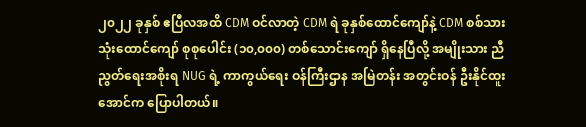၂၀၂၂ ခုနှစ် ဧပြီလအထိ CDM ဝင်လာတဲ့ CDM ရဲ ခုနှစ်ထောင်ကျော်နဲ့ CDM စစ်သား သုံးထောင်ကျော် စုစုပေါင်း (၁၀,၀၀၀) တစ်သောင်းကျော် ရှိနေပြီလို့ အမျိုးသား ညီညွတ်ရေးအစိုးရ NUG ရဲ့ ကာကွယ်ရေး ဝန်ကြီးဌာန အမြဲတန်း အတွင်းဝန် ဦးနိုင်ထူးအောင်က ပြောပါတယ်။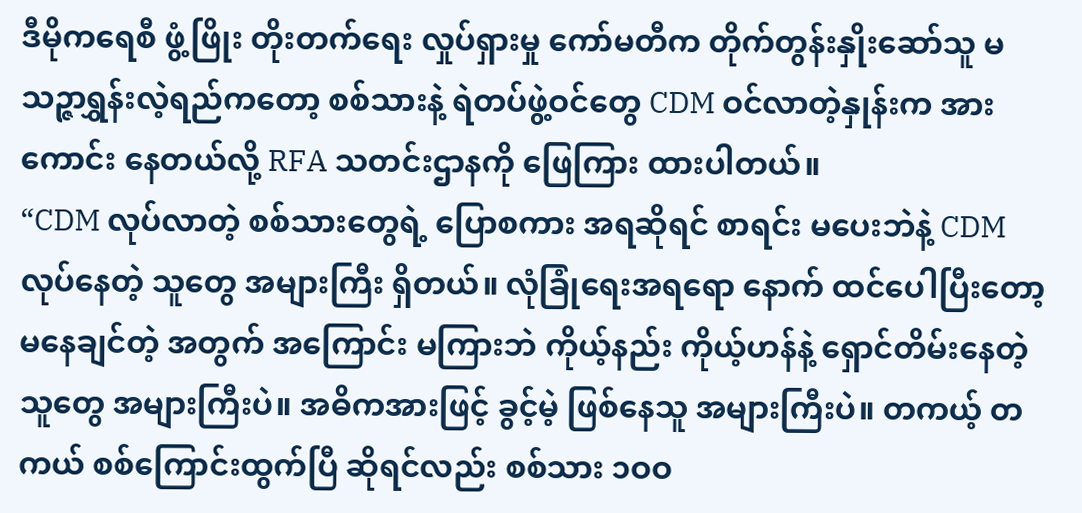ဒီမိုကရေစီ ဖွံ့ဖြိုး တိုးတက်ရေး လှုပ်ရှားမှု ကော်မတီက တိုက်တွန်းနှိုးဆော်သူ မသဉ္ဇာရွှန်းလဲ့ရည်ကတော့ စစ်သားနဲ့ ရဲတပ်ဖွဲ့ဝင်တွေ CDM ဝင်လာတဲ့နှုန်းက အားကောင်း နေတယ်လို့ RFA သတင်းဌာနကို ဖြေကြား ထားပါတယ်။
“CDM လုပ်လာတဲ့ စစ်သားတွေရဲ့ ပြောစကား အရဆိုရင် စာရင်း မပေးဘဲနဲ့ CDM လုပ်နေတဲ့ သူတွေ အများကြီး ရှိတယ်။ လုံခြုံရေးအရရော နောက် ထင်ပေါပြီးတော့ မနေချင်တဲ့ အတွက် အကြောင်း မကြားဘဲ ကိုယ့်နည်း ကိုယ့်ဟန်နဲ့ ရှောင်တိမ်းနေတဲ့ သူတွေ အများကြီးပဲ။ အဓိကအားဖြင့် ခွင့်မဲ့ ဖြစ်နေသူ အများကြီးပဲ။ တကယ့် တကယ် စစ်ကြောင်းထွက်ပြီ ဆိုရင်လည်း စစ်သား ၁ဝဝ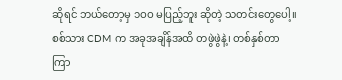ဆိုရင် ဘယ်တော့မှ ၁ဝဝ မပြည့်ဘူး ဆိုတဲ့ သတင်းတွေပေါ့။ စစ်သား CDM က အခုအချိန်အထိ တဖွဲဖွဲနဲ့၊ တစ်နှစ်တာ ကြာ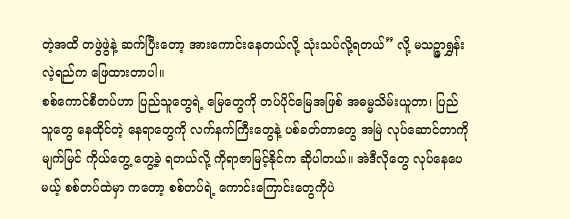တဲ့အထိ တဖွဲဖွဲနဲ့ ဆက်ပြီးတော့ အားကောင်းနေတယ်လို့ သုံးသပ်လို့ရတယ်” လို့ မသဉ္ဇာရွှန်းလဲ့ရည်က ဖြေထားတာပါ။
စစ်ကောင်စီတပ်ဟာ ပြည်သူတွေရဲ့ မြေတွေကို တပ်ပိုင်မြေအဖြစ် အဓမ္မသိမ်းယူတာ၊ ပြည်သူတွေ နေထိုင်တဲ့ နေရာတွေကို လက်နက်ကြီးတွေနဲ့ ပစ်ခတ်တာတွေ အမြဲ လုပ်ဆောင်တာကို မျက်မြင် ကိုယ်တွေ့ တွေ့ခဲ့ ရတယ်လို့ ကိုရာဇာမြင့်နိုင်က ဆိုပါတယ်။ အဲဒီလိုတွေ လုပ်နေပေမယ့် စစ်တပ်ထဲမှာ ကတော့ စစ်တပ်ရဲ့ ကောင်းကြောင်းတွေကိုပဲ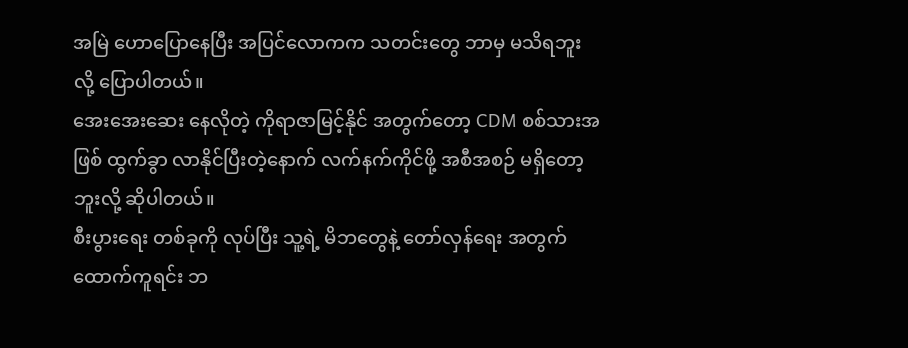အမြဲ ဟောပြောနေပြီး အပြင်လောကက သတင်းတွေ ဘာမှ မသိရဘူးလို့ ပြောပါတယ်။
အေးအေးဆေး နေလိုတဲ့ ကိုရာဇာမြင့်နိုင် အတွက်တော့ CDM စစ်သားအဖြစ် ထွက်ခွာ လာနိုင်ပြီးတဲ့နောက် လက်နက်ကိုင်ဖို့ အစီအစဉ် မရှိတော့ဘူးလို့ ဆိုပါတယ်။
စီးပွားရေး တစ်ခုကို လုပ်ပြီး သူ့ရဲ့ မိဘတွေနဲ့ တော်လှန်ရေး အတွက် ထောက်ကူရင်း ဘ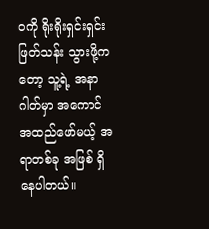ဝကို ရိုးရိုးရှင်းရှင်း ဖြတ်သန်း သွားဖို့ကတော့ သူ့ရဲ့ အနာဂါတ်မှာ အကောင် အထည်ဖော်မယ့် အရာတစ်ခု အဖြစ် ရှိနေပါတယ်။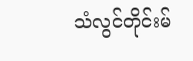သံလွင်တိုင်းမ်